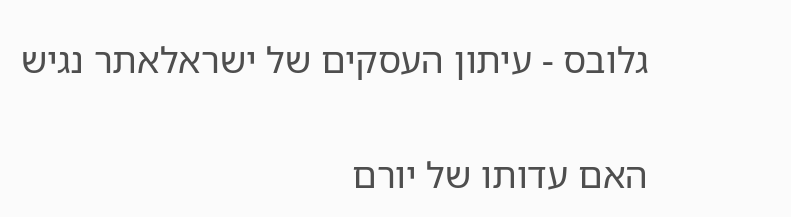גלובס - עיתון העסקים של ישראלאתר נגיש

האם עדותו של יורם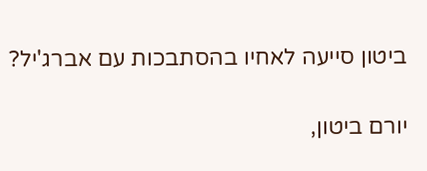ביטון סייעה לאחיו בהסתבכות עם אברג'יל?

יורם ביטון,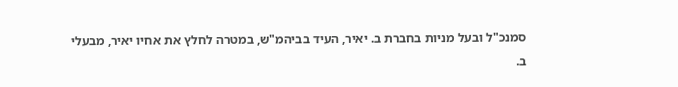סמנכ"ל ובעל מניות בחברת ב. יאיר, העיד בביהמ"ש, במטרה לחלץ את אחיו יאיר, מבעלי ב.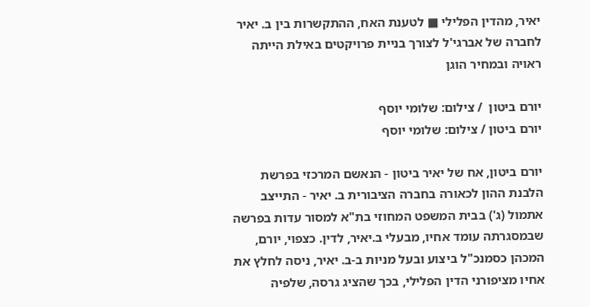יאיר, מהדין הפלילי ■ לטענת האח, ההתקשרות בין ב. יאיר לחברה של אברגי'ל לצורך בניית פרויקטים באילת הייתה ראויה ובמחיר הוגן

יורם ביטון  / צילום: שלומי יוסף
יורם ביטון / צילום: שלומי יוסף

יורם ביטון, אח של יאיר ביטון - הנאשם המרכזי בפרשת הלבנת ההון לכאורה בחברה הציבורית ב. יאיר - התייצב אתמול (ג') בבית המשפט המחוזי בת"א למסור עדות בפרשה שבמסגרתה עומד אחיו, מבעלי ב.יאיר, לדין. כצפוי, יורם, המכהן כסמנכ"ל ביצוע ובעל מניות ב-ב. יאיר, ניסה לחלץ את אחיו מציפורני הדין הפלילי, בכך שהציג גרסה, שלפיה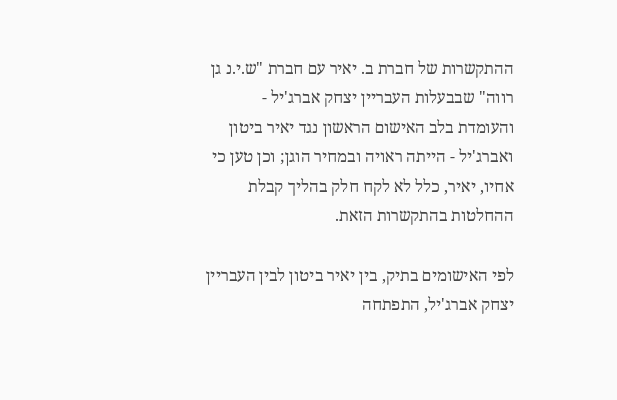ההתקשרות של חברת ב. יאיר עם חברת "ש.י.נ גן רווה" שבבעלות העבריין יצחק אברג'יל - והעומדת בלב האישום הראשון נגד יאיר ביטון ואברג'יל - הייתה ראויה ובמחיר הוגן; וכן טען כי אחיו, יאיר, כלל לא לקח חלק בהליך קבלת ההחלטות בהתקשרות הזאת.

לפי האישומים בתיק, בין יאיר ביטון לבין העבריין יצחק אברג'יל, התפתחה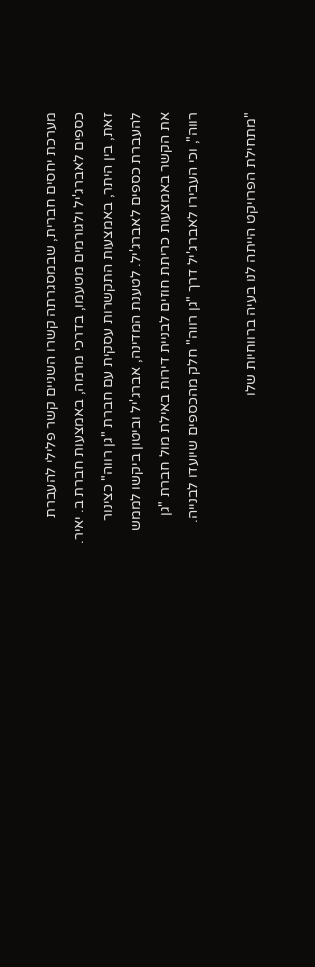מערכת יחסים חברית, שבמסגרתה קשרו השניים קשר פלילי להעברת כספים לאברג'יל ולגורמים מטעמו, בדרכי מרמה, באמצעות חברת ב. יאיר. זאת, בין היתר, באמצעות התקשרות עסקית עם חברת "גן רווה" כצינור להעברת כספים לאברג'יל. לטענת המדינה, אברג'יל וביטון ביקשו לממש את הקשר באמצעות כריתת חוזים לבניית דירות באילת מול חברת "גן רווה", וכי העבירו לאברג'יל דרך "גן רווה" חלק מהכספים שיועדו לבנייה.

"מתחילת הפרויקט הייתה לנו בעיה ברווחיות שלו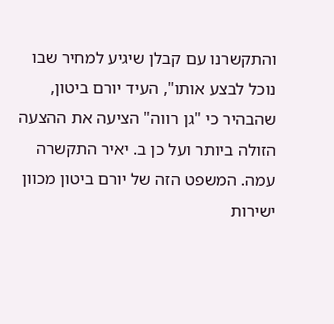והתקשרנו עם קבלן שיגיע למחיר שבו נוכל לבצע אותו", העיד יורם ביטון, שהבהיר כי "גן רווה" הציעה את ההצעה הזולה ביותר ועל כן ב. יאיר התקשרה עמה. המשפט הזה של יורם ביטון מכוון ישירות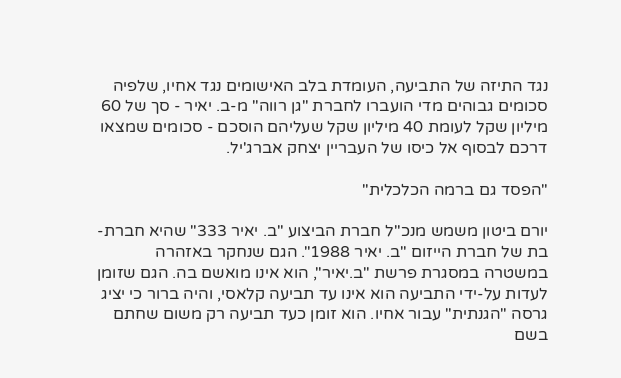נגד התיזה של התביעה, העומדת בלב האישומים נגד אחיו, שלפיה סכומים גבוהים מדי הועברו לחברת "גן רווה" מ-ב. יאיר - סך של 60 מיליון שקל לעומת 40 מיליון שקל שעליהם הוסכם - סכומים שמצאו דרכם לבסוף אל כיסו של העבריין יצחק אברג'יל.

"הפסד גם ברמה הכלכלית"

יורם ביטון משמש מנכ"ל חברת הביצוע "ב. יאיר 333" שהיא חברת-בת של חברת הייזום "ב. יאיר 1988". הגם שנחקר באזהרה במשטרה במסגרת פרשת "ב.יאיר", הוא אינו מואשם בה. הגם שזומן לעדות על-ידי התביעה הוא אינו עד תביעה קלאסי, והיה ברור כי יציג גרסה "הגנתית" עבור אחיו. הוא זומן כעד תביעה רק משום שחתם בשם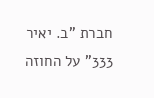חברת "ב. יאיר 333" על החוזה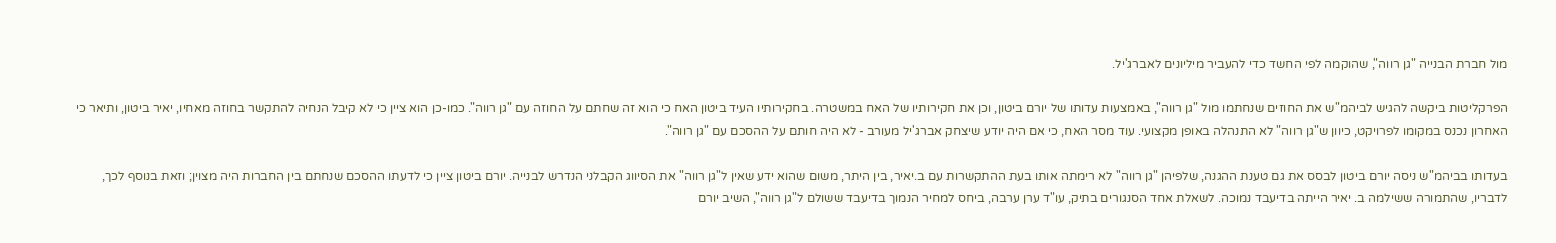מול חברת הבנייה "גן רווה", שהוקמה לפי החשד כדי להעביר מיליונים לאברג'יל.

הפרקליטות ביקשה להגיש לביהמ"ש את החוזים שנחתמו מול "גן רווה", באמצעות עדותו של יורם ביטון, וכן את חקירותיו של האח במשטרה. בחקירותיו העיד ביטון האח כי הוא זה שחתם על החוזה עם "גן רווה". כמו-כן הוא ציין כי לא קיבל הנחיה להתקשר בחוזה מאחיו, יאיר ביטון, ותיאר כי האחרון נכנס במקומו לפרויקט, כיוון ש"גן רווה" לא התנהלה באופן מקצועי. עוד מסר האח, כי אם היה יודע שיצחק אברג'יל מעורב - לא היה חותם על ההסכם עם "גן רווה".

בעדותו בביהמ"ש ניסה יורם ביטון לבסס את גם טענת ההגנה, שלפיהן "גן רווה" לא רימתה אותו בעת ההתקשרות עם ב.יאיר, בין היתר, משום שהוא ידע שאין ל"גן רווה" את הסיווג הקבלני הנדרש לבנייה. יורם ביטון ציין כי לדעתו ההסכם שנחתם בין החברות היה מצוין; וזאת בנוסף לכך, לדבריו, שהתמורה ששילמה ב. יאיר הייתה בדיעבד נמוכה. לשאלת אחד הסנגורים בתיק, עו"ד ערן ערבה, ביחס למחיר הנמוך בדיעבד ששולם ל"גן רווה", השיב יורם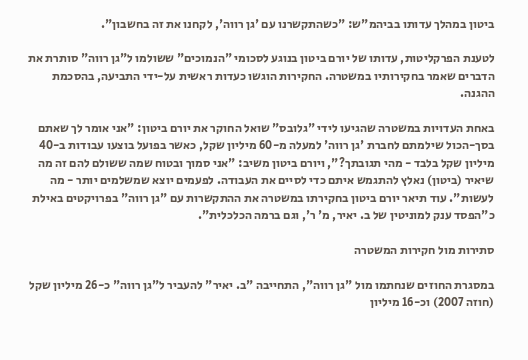ביטון במהלך עדותו בביהמ"ש: "כשהתקשרנו עם 'גן רווה', לקחנו את זה בחשבון".

לטענת הפרקליטות, עדותו של יורם ביטון בנוגע לסכומי "הנמוכים" ששולמו ל"גן רווה" סותרת את הדברים שאמר בחקירותיו במשטרה. החקירות הוגשו כעדות ראשית על-ידי התביעה, בהסכמת ההגנה.

באחת העדויות במשטרה שהגיעו לידי "גלובס" שואל החוקר את יורם ביטון: "אני אומר לך שאתם בסך-הכול שילמתם לחברת 'גן רווה' למעלה מ-60 מיליון שקל, כאשר בפועל בוצעו עבודות ב-40 מיליון שקל בלבד - מהי תגובתך?", ויורם ביטון משיב: "אני סמוך ובטוח שמה ששולם להם זה מה שיאיר (ביטון) נאלץ להתגמש איתם כדי לסיים את העבודה. לפעמים יוצא שמשלמים יותר - מה לעשות". עוד תיאר יורם ביטון בחקירתו במשטרה את ההתקשרות עם "גן רווה" בפרויקטים באילת כ"הפסד ענק למוניטין של ב. יאיר, מ' ר', וגם ברמה הכלכלית".

סתירות מול חקירות המשטרה

במסגרת החוזים שנחתמו מול "גן רווה", התחייבה "ב. יאיר" להעביר ל"גן רווה" כ-26 מיליון שקל (חוזה 2007) וכ-16 מיליון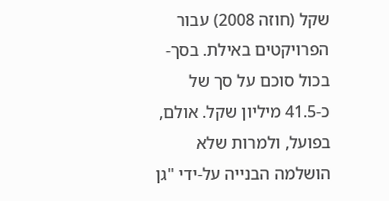שקל (חוזה 2008) עבור הפרויקטים באילת. בסך-בכול סוכם על סך של כ-41.5 מיליון שקל. אולם, בפועל, ולמרות שלא הושלמה הבנייה על-ידי "גן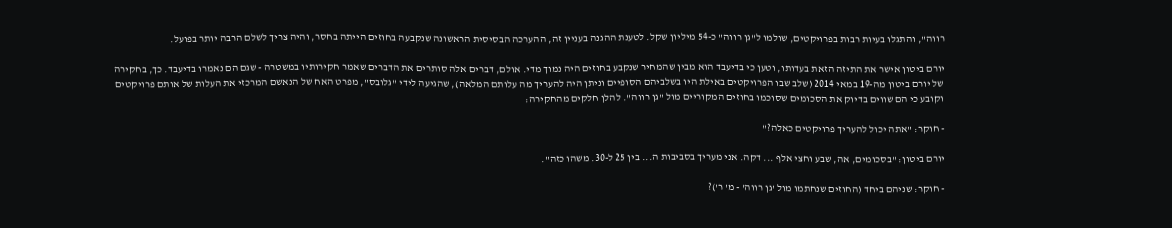רווה", והתגלו בעיות רבות בפרויקטים, שולמו ל"גן רווה" כ-54 מיליון שקל. לטענת ההגנה בעניין זה, ההערכה הבסיסית הראשונה שנקבעה בחוזים הייתה בחסר, והיה צריך לשלם הרבה יותר בפועל.

יורם ביטון אישר את התיזה הזאת בעדותו, וטען כי בדיעבד הוא מבין שהמחיר שנקבע בחוזים היה נמוך מדי. אולם, דברים אלה סותרים את הדברים שאמר חקירותיו במשטרה - שגם הם נאמרו בדיעבד. כך, בחקירה של יורם ביטון מה-19 במאי 2014 (שלב שבו הפרויקטים באילת היו בשלביהם הסופיים וניתן היה להעריך מה עלותם המלאה), שהגיעה לידי "גלובס", מפרט האח של הנאשם המרכזי את העלות של אותם פרויקטים וקובע כי הם שווים בדיוק את הסכומים שסוכמו בחוזים המקוריים מול "גן רווה". להלן חלקים מהחקירה:

- חוקר: "אתה יכול להעריך פרויקטים כאלה?"

יורם ביטון: "בסכומים, אה, שבע וחצי אלף ... דקה. אני מעריך בסביבות ה... בין 25 ל-30. משהו כזה".

- חוקר: שניהם ביחד (החוזים שנחתמו מול 'גן רווה' - מ' ר')?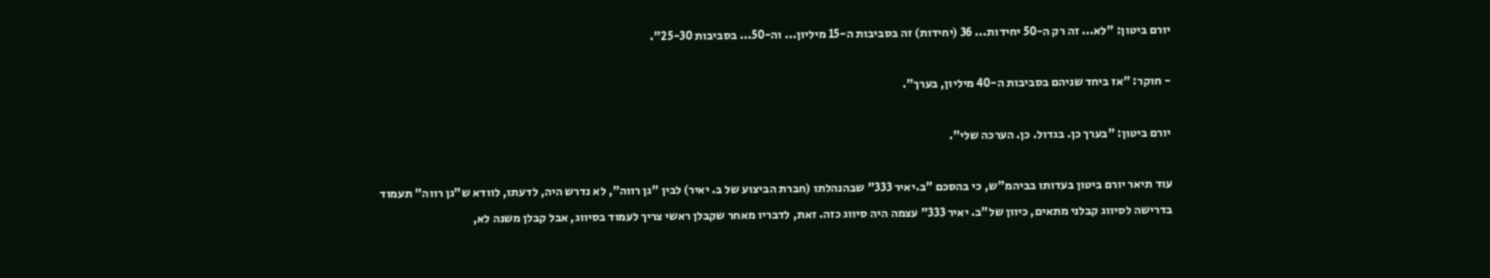יורם ביטון: "לא... זה רק ה-50 יחידות... 36 (יחידות) זה בסביבות ה-15 מיליון... וה-50... בסביבות 25-30".

- חוקר: "אז ביחד שניהם בסביבות ה-40 מיליון, בערך".

יורם ביטון: "בערך כן. בגדול. כן. הערכה שלי".

עוד תיאר יורם ביטון בעדותו בביהמ"ש, כי בהסכם "ב.יאיר 333" שבהנהלתו (חברת הביצוע של ב. יאיר) לבין "גן רווה", לא נדרש היה, לדעתו, לוודא ש"גן רווה" תעמוד בדרישה לסיווג קבלני מתאים, כיוון של"ב. יאיר 333" עצמה היה סיווג כזה. זאת, לדבריו מאחר שקבלן ראשי צריך לעמוד בסיווג, אבל קבלן משנה לא,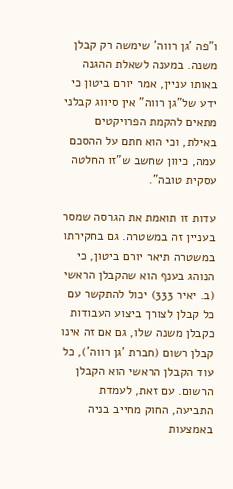ו"פה 'גן רווה' שימשה רק קבלן משנה. במענה לשאלת ההגנה באותו עניין, אמר יורם ביטון כי ידע של"גן רווה" אין סיווג קבלני מתאים להקמת הפרויקטים באילת, וכי הוא חתם על ההסכם עמה, כיוון שחשב ש"זו החלטה עסקית טובה".

עדות זו תואמת את הגרסה שמסר בעניין זה במשטרה. גם בחקירתו במשטרה תיאר יורם ביטון, כי הנוהג בענף הוא שהקבלן הראשי (ב. יאיר 333) יכול להתקשר עם כל קבלן לצורך ביצוע העבודות כקבלן משנה שלו, גם אם זה אינו קבלן רשום (חברת 'גן רווה'), כל עוד הקבלן הראשי הוא הקבלן הרשום. עם זאת, לעמדת התביעה, החוק מחייב בניה באמצעות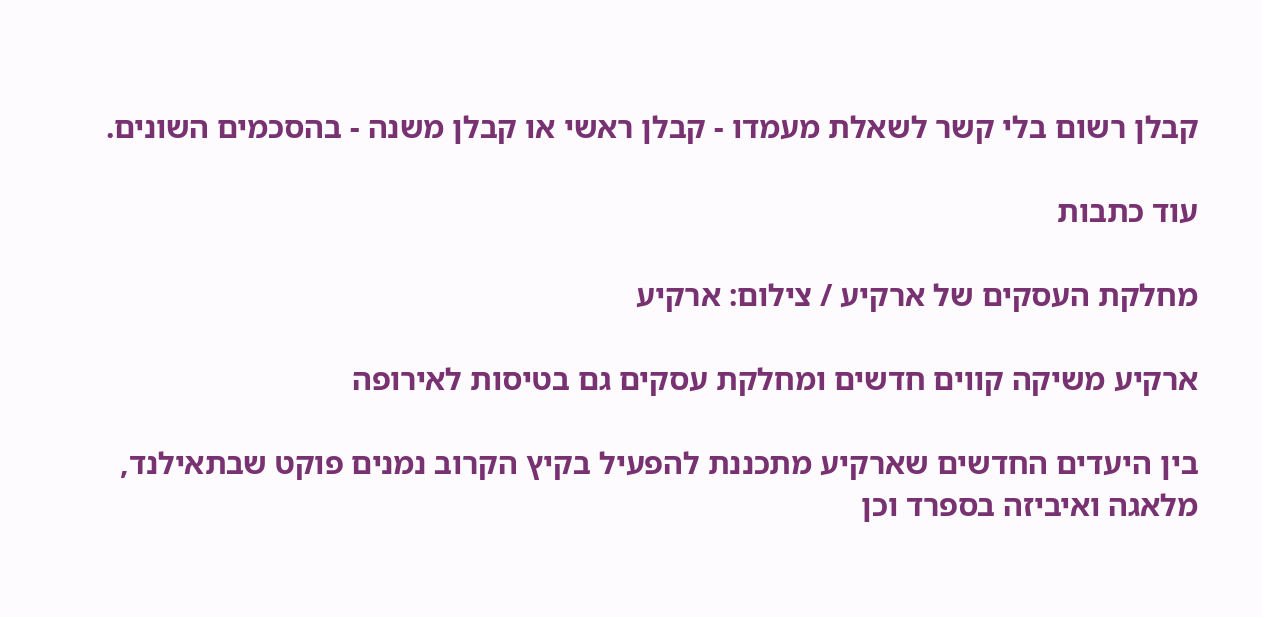קבלן רשום בלי קשר לשאלת מעמדו - קבלן ראשי או קבלן משנה - בהסכמים השונים.

עוד כתבות

מחלקת העסקים של ארקיע / צילום: ארקיע

ארקיע משיקה קווים חדשים ומחלקת עסקים גם בטיסות לאירופה

בין היעדים החדשים שארקיע מתכננת להפעיל בקיץ הקרוב נמנים פוקט שבתאילנד, מלאגה ואיביזה בספרד וכן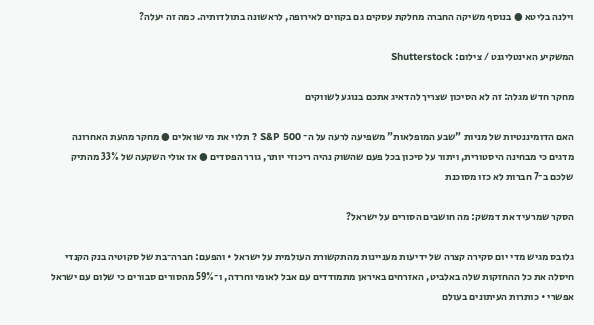וילנה בליטא ● בנוסף משיקה החברה מחלקת עסקים גם בקווים לאירופה, לראשונה בתולדותיה. כמה זה יעלה?

המשקיע האינטליגנט / צילום: Shutterstock

מחקר חדש מגלה: זה לא הסיכון שצריך להדאיג אתכם בנוגע לשווקים

האם הדומיננטיות של מניות "שבע המופלאות" משפיעה לרעה על ה־ S&P 500 ? תלוי את מי שואלים ● מחקר מהעת האחרונה מדגים כי מבחינה היסטורית, ויתור על סיכון בכל פעם שהשוק נהיה ריכוזי יותר, גורר הפסדים ● אז אולי השקעה של 33% מהתיק שלכם ב־7 חברות לא כזו מסוכנת

הסקר שמרעיד את דמשק: מה חושבים הסורים על ישראל?

גלובס מגיש מדי יום סקירה קצרה של ידיעות מעניינות מהתקשורת העולמית על ישראל • והפעם: חברה־בת של סקוטיה בנק הקנדי חיסלה את כל ההחזקות שלה באלביט, האזרחים באיראן מתמודדים עם אבל לאומי וחרדה, ו־59% מהסורים סבורים כי שלום עם ישראל אפשרי • כותרות העיתונים בעולם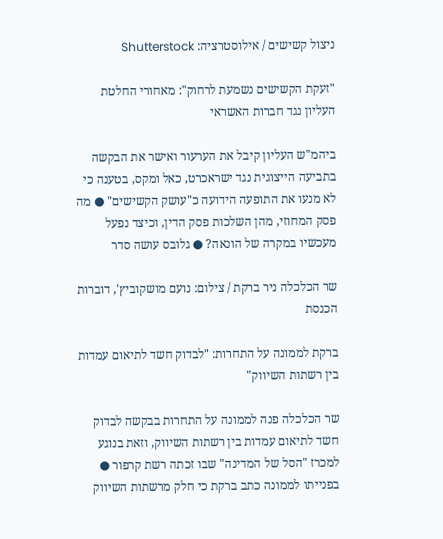ניצול קשישים / אילוסטרציה: Shutterstock

"זעקת הקשישים נשמעת לרחוק": מאחורי החלטת העליון נגד חברות האשראי

ביהמ"ש העליון קיבל את הערעור ואישר את הבקשה בתביעה הייצוגית נגד ישראכרט, כאל ומקס, בטענה כי לא מנעו את התופעה הידועה כ"עושק הקשישים" ● מה פסק המחוזי, מהן השלכות פסק הדין, וכיצד נפעל מעכשיו במקרה של הונאה? ● גלובס עושה סדר

שר הכלכלה ניר ברקת / צילום: נועם מושקוביץ', דוברות הכנסת

ברקת לממונה על התחרות: "לבדוק חשד לתיאום עמדות בין רשתות השיווק"

שר הכלכלה פנה לממונה על התחרות בבקשה לבדוק חשד לתיאום עמדות בין רשתות השיווק, וזאת בנוגע למכרז "הסל של המדינה" שבו זכתה רשת קרפור ● בפנייתו לממונה כתב ברקת כי חלק מרשתות השיווק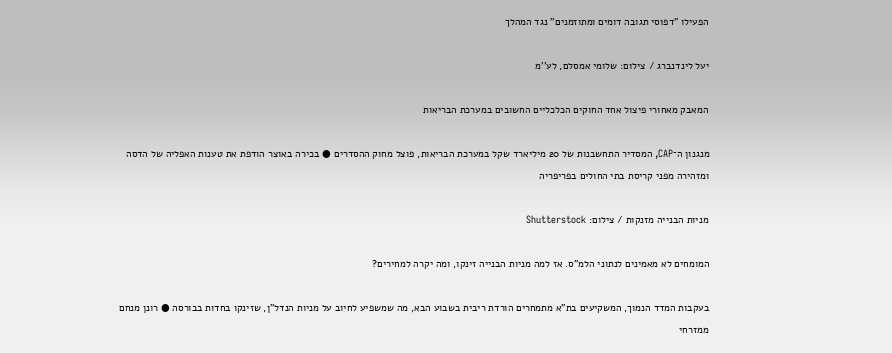הפעילו "דפוסי תגובה דומים ומתוזמנים" נגד המהלך

יעל לינדנברג / צילום: שלומי אמסלם, לע''מ

המאבק מאחורי פיצול אחד החוקים הכלכליים החשובים במערכת הבריאות

מנגנון ה־CAP, המסדיר התחשבנות של 20 מיליארד שקל במערכת הבריאות, פוצל מחוק ההסדרים ● בכירה באוצר הודפת את טענות האפליה של הדסה ומזהירה מפני קריסת בתי החולים בפריפריה

מניות הבנייה מזנקות / צילום: Shutterstock

המומחים לא מאמינים לנתוני הלמ"ס. אז למה מניות הבנייה זינקו, ומה יקרה למחירים?

בעקבות המדד הנמוך, המשקיעים בת"א מתמחרים הורדת ריבית בשבוע הבא, מה שמשפיע לחיוב על מניות הנדל"ן, שזינקו בחדות בבורסה ● רונן מנחם ממזרחי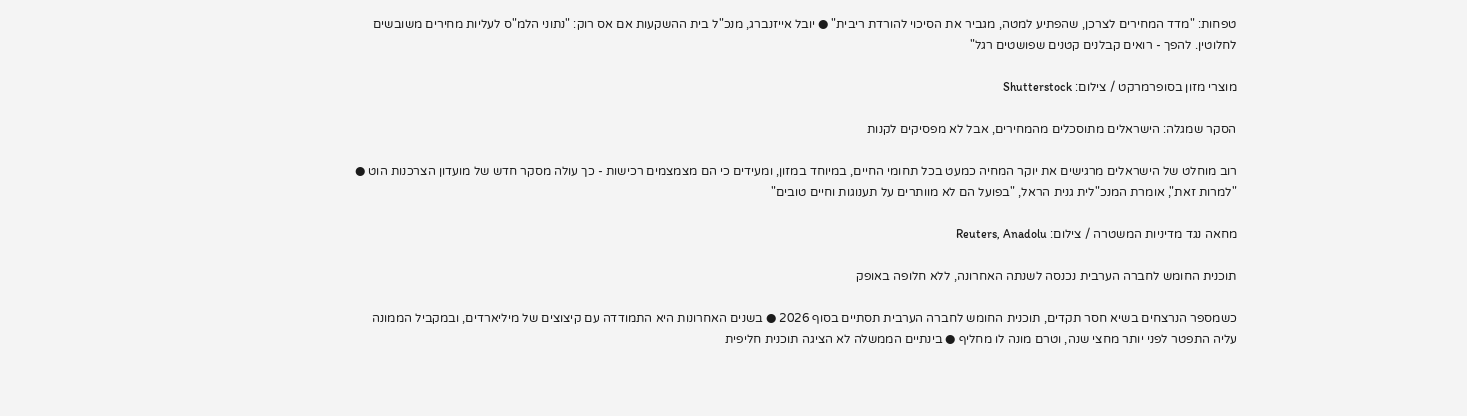טפחות: "מדד המחירים לצרכן, שהפתיע למטה, מגביר את הסיכוי להורדת ריבית" ● יובל אייזנברג, מנכ"ל בית ההשקעות אם אס רוק: "נתוני הלמ"ס לעליות מחירים משובשים לחלוטין. להפך - רואים קבלנים קטנים שפושטים רגל"

מוצרי מזון בסופרמרקט / צילום: Shutterstock

הסקר שמגלה: הישראלים מתוסכלים מהמחירים, אבל לא מפסיקים לקנות

רוב מוחלט של הישראלים מרגישים את יוקר המחיה כמעט בכל תחומי החיים, במיוחד במזון, ומעידים כי הם מצמצמים רכישות - כך עולה מסקר חדש של מועדון הצרכנות הוט ● "למרות זאת", אומרת המנכ"לית גנית הראל, "בפועל הם לא מוותרים על תענוגות וחיים טובים"

מחאה נגד מדיניות המשטרה / צילום: Reuters, Anadolu

תוכנית החומש לחברה הערבית נכנסה לשנתה האחרונה, ללא חלופה באופק

כשמספר הנרצחים בשיא חסר תקדים, תוכנית החומש לחברה הערבית תסתיים בסוף 2026 ● בשנים האחרונות היא התמודדה עם קיצוצים של מיליארדים, ובמקביל הממונה עליה התפטר לפני יותר מחצי שנה, וטרם מונה לו מחליף ● בינתיים הממשלה לא הציגה תוכנית חליפית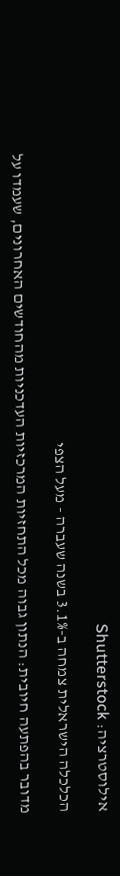אילוסטרציה: Shutterstock

הכלכלה הישראלית צמחה ב-3.1% בשנה שעברה - מעל הצפי

מדובר בהפתעה חיובית: הנתון גבוה מכל התחזיות המרכזיות העדכניות מהחודשים האחרונים, שעמדו על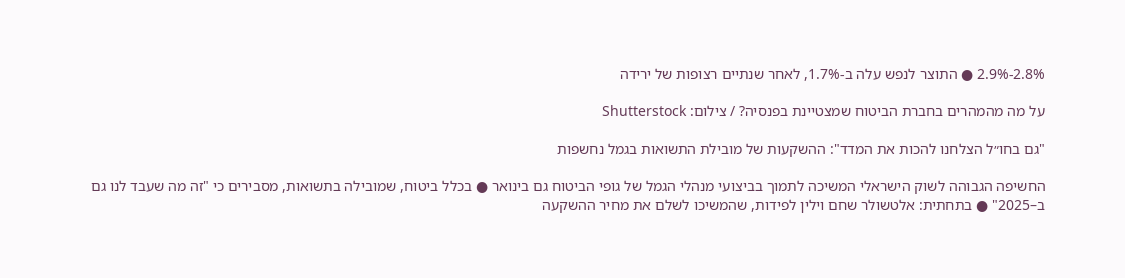2.8%-2.9% ● התוצר לנפש עלה ב-1.7%, לאחר שנתיים רצופות של ירידה

על מה מהמהרים בחברת הביטוח שמצטיינת בפנסיה? / צילום: Shutterstock

"גם בחו״ל הצלחנו להכות את המדד": ההשקעות של מובילת התשואות בגמל נחשפות

החשיפה הגבוהה לשוק הישראלי המשיכה לתמוך בביצועי מנהלי הגמל של גופי הביטוח גם בינואר ● בכלל ביטוח, שמובילה בתשואות, מסבירים כי "זה מה שעבד לנו גם ב–2025" ● בתחתית: אלטשולר שחם וילין לפידות, שהמשיכו לשלם את מחיר ההשקעה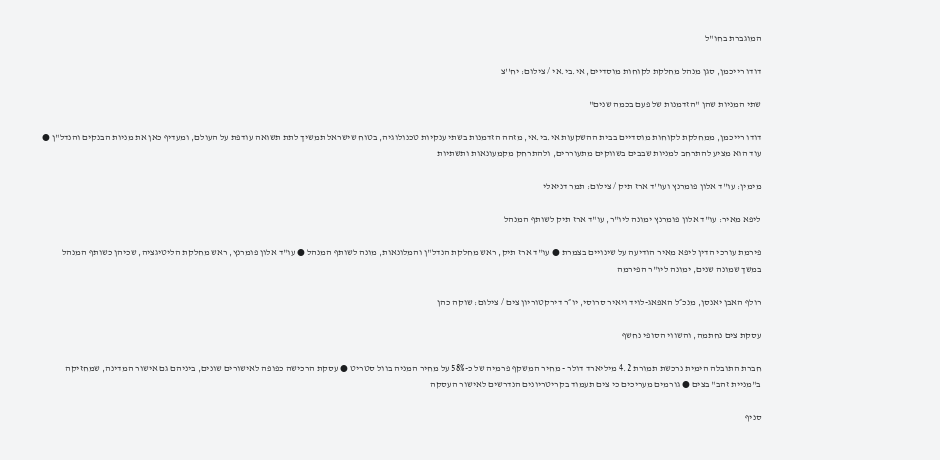המוגברת בחו"ל

דודו רייכמן, סגן מנהל מחלקת לקוחות מוסדיים, אי.בי.אי / צילום: יח''צ

שתי המניות שהן "הזדמנות של פעם בכמה שנים"

דודו רייכמן, ממחלקת לקוחות מוסדיים בבית ההשקעות אי.בי.אי, מזהה הזדמנות בשתי ענקיות טכנולוגיה, בטוח שישראל תמשיך לתת תשואה עודפת על העולם, ומעדיף כאן את מניות הבנקים והנדל"ן ● עוד הוא מציע להתרחב למניות שבבים בשווקים מתעוררים, ולהתרחק מקמעונאות ותשתיות

מימין: עו''ד אלון פומרנץ ועו''ד ארז תיק / צילום: תמר דניאלי

ליפא מאיר: עו"ד אלון פומרנץ ימונה ליו"ר, עו"ד ארז תיק לשותף המנהל

פירמת עורכי הדין ליפא מאיר הודיעה על שינויים בצמרת ● עו"ד ארז תיק, ראש מחלקת הנדל"ן והמלונאות, מונה לשותף המנהל ● עו"ד אלון פומרנץ, ראש מחלקת הליטיגציה, שכיהן כשותף המנהל במשך שמונה שנים, ימונה ליו"ר הפירמה

רולף האבן יאנסן, מנכ״ל האפאג-לויד ויאיר סרוסי, יו״ר דירקטוריון צים / צילום: שוקה כהן

עסקת צים נחתמה, והשווי הסופי נחשף

חברת התובלה הימית נרכשת תמורת 4.2 מיליארד דולר - מחיר המשקף פרמיה של כ-58% על מחיר המניה בוול סטריט ● עסקת הרכישה כפופה לאישורים שונים, ביניהם גם אישור המדינה, שמחזיקה ב"מניית זהב" בצים ● גורמים מעריכים כי צים תעמוד בקריטריונים הנדרשים לאישור העסקה

סניף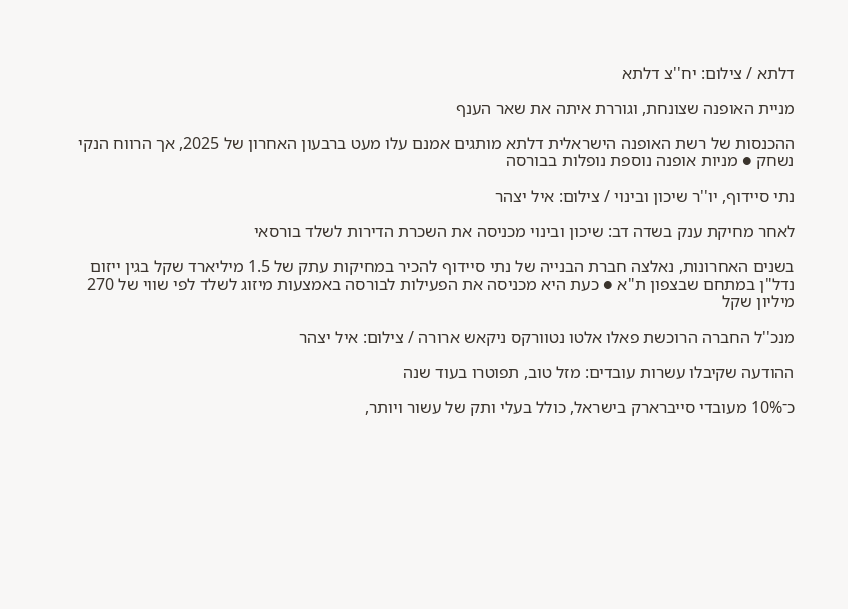דלתא / צילום: יח''צ דלתא

מניית האופנה שצונחת, וגוררת איתה את שאר הענף

ההכנסות של רשת האופנה הישראלית דלתא מותגים אמנם עלו מעט ברבעון האחרון של 2025, אך הרווח הנקי נשחק ● מניות אופנה נוספת נופלות בבורסה

נתי סיידוף, יו''ר שיכון ובינוי / צילום: איל יצהר

לאחר מחיקת ענק בשדה דב: שיכון ובינוי מכניסה את השכרת הדירות לשלד בורסאי

בשנים האחרונות, נאלצה חברת הבנייה של נתי סיידוף להכיר במחיקות עתק של 1.5 מיליארד שקל בגין ייזום נדל"ן במתחם שבצפון ת"א ● כעת היא מכניסה את הפעילות לבורסה באמצעות מיזוג לשלד לפי שווי של 270 מיליון שקל

מנכ''ל החברה הרוכשת פאלו אלטו נטוורקס ניקאש ארורה / צילום: איל יצהר

ההודעה שקיבלו עשרות עובדים: מזל טוב, תפוטרו בעוד שנה

כ־10% מעובדי סייברארק בישראל, כולל בעלי ותק של עשור ויותר,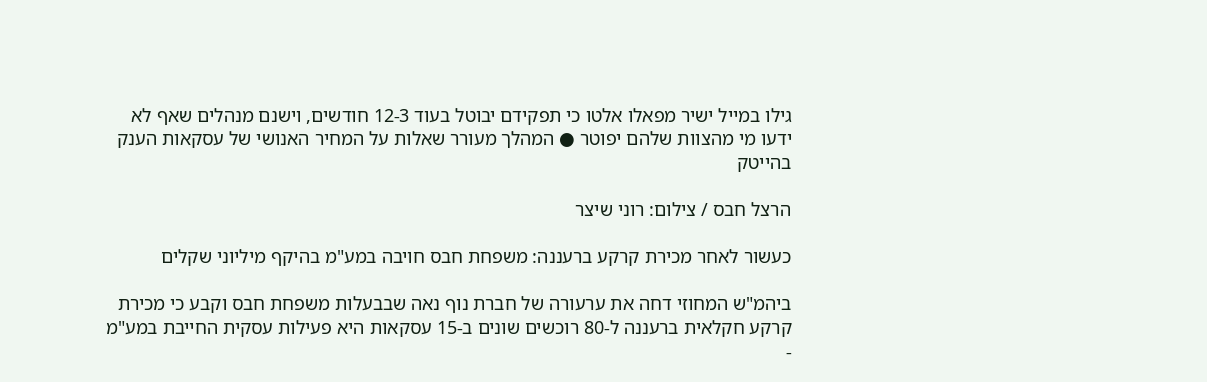גילו במייל ישיר מפאלו אלטו כי תפקידם יבוטל בעוד 12-3 חודשים, וישנם מנהלים שאף לא ידעו מי מהצוות שלהם יפוטר ● המהלך מעורר שאלות על המחיר האנושי של עסקאות הענק בהייטק

הרצל חבס / צילום: רוני שיצר

כעשור לאחר מכירת קרקע ברעננה: משפחת חבס חויבה במע"מ בהיקף מיליוני שקלים

ביהמ"ש המחוזי דחה את ערעורה של חברת נוף נאה שבבעלות משפחת חבס וקבע כי מכירת קרקע חקלאית ברעננה ל-80 רוכשים שונים ב-15 עסקאות היא פעילות עסקית החייבת במע"מ -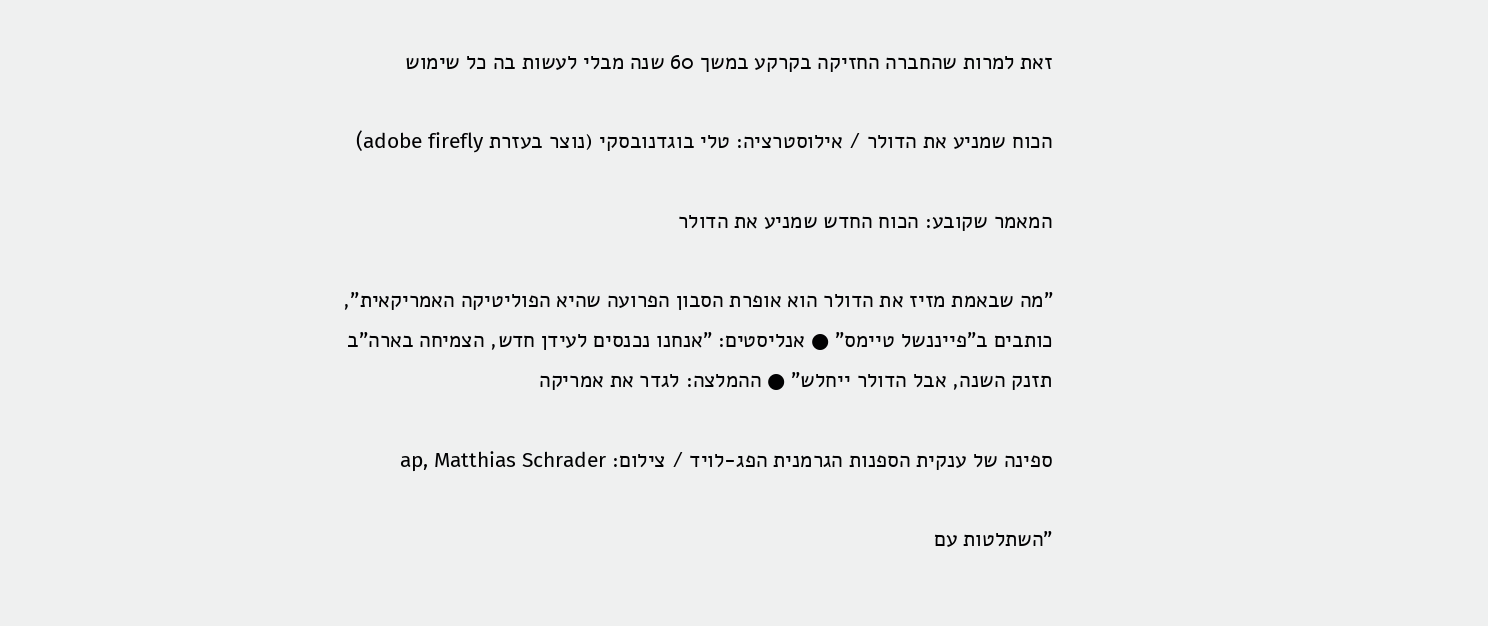זאת למרות שהחברה החזיקה בקרקע במשך 60 שנה מבלי לעשות בה כל שימוש

הכוח שמניע את הדולר / אילוסטרציה: טלי בוגדנובסקי (נוצר בעזרת adobe firefly)

המאמר שקובע: הכוח החדש שמניע את הדולר

"מה שבאמת מזיז את הדולר הוא אופרת הסבון הפרועה שהיא הפוליטיקה האמריקאית", כותבים ב"פייננשל טיימס" ● אנליסטים: "אנחנו נכנסים לעידן חדש, הצמיחה בארה"ב תזנק השנה, אבל הדולר ייחלש" ● ההמלצה: לגדר את אמריקה

ספינה של ענקית הספנות הגרמנית הפג-לויד / צילום: ap, Matthias Schrader

"השתלטות עם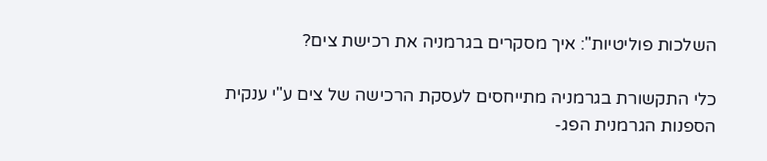השלכות פוליטיות": איך מסקרים בגרמניה את רכישת צים?

כלי התקשורת בגרמניה מתייחסים לעסקת הרכישה של צים ע"י ענקית הספנות הגרמנית הפג-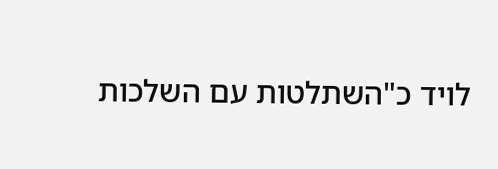לויד כ"השתלטות עם השלכות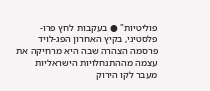פוליטיות" ● בעקבות לחץ פרו-פלסטיני, בקיץ האחרון הפג-לויד פרסמה הצהרה שבה היא מרחיקה את עצמה מההתנחלויות הישראליות מעבר לקו הירוק